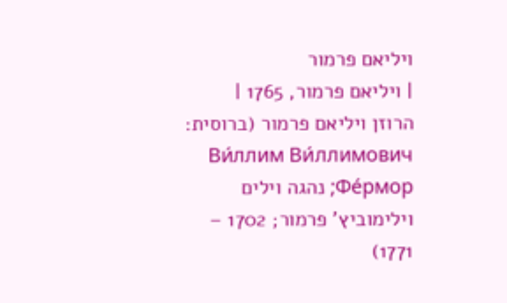ויליאם פרמור
| ויליאם פרמור, 1765 |
הרוזן ויליאם פרמור (ברוסית: Ви́ллим Ви́ллимович Фе́рмор; נהגה וילים וילימוביץ' פרמור; 1702 – 1771)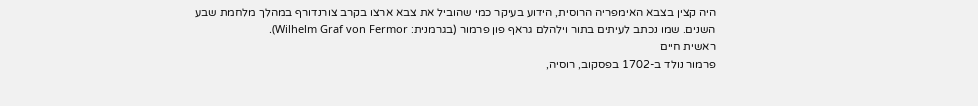היה קצין בצבא האימפריה הרוסית, הידוע בעיקר כמי שהוביל את צבא ארצו בקרב צורנדורף במהלך מלחמת שבע השנים. שמו נכתב לעיתים בתור וילהלם גראף פון פרמור (בגרמנית: Wilhelm Graf von Fermor).
ראשית חיים
פרמור נולד ב-1702 בפסקוב, רוסיה,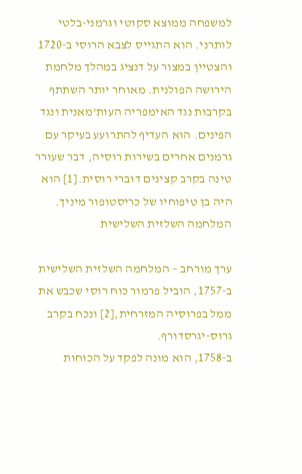למשפחה ממוצא סקוטי וגרמני-בלטי לותרני. הוא התגייס לצבא הרוסי ב-1720 והצטיין במצור על דנציג במהלך מלחמת הירושה הפולנית. מאוחר יותר השתתף בקרבות נגד האימפריה העות'מאנית ונגד הפינים. הוא העדיף להתרועע בעיקר עם גרמנים אחרים בשירות רוסיה, דבר שעורר טינה בקרב קצינים דוברי רוסית.[1] הוא היה בן טיפוחיו של כריסטופור מיניך.
המלחמה השלזית השלישית

ערך מורחב – המלחמה השלזית השלישית
ב-1757, הוביל פרמור כוח רוסי שכבש את ממל בפרוסיה המזרחית,[2] ונכח בקרב גרוס-יגרסדורף.
ב-1758, הוא מונה לפקד על הכוחות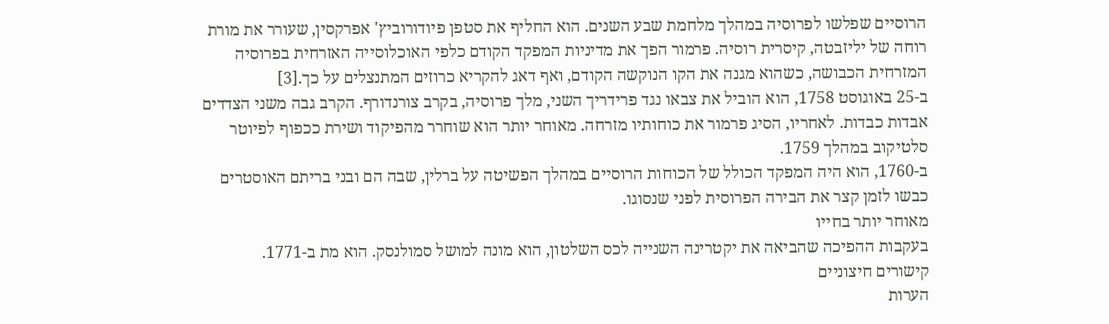הרוסיים שפלשו לפרוסיה במהלך מלחמת שבע השנים. הוא החליף את סטפן פיודורוביץ' אפרקסין, שעורר את מורת רוחה של יליזבטה, קיסרית רוסיה. פרמור הפך את מדיניות המפקד הקודם כלפי האוכלוסייה האזרחית בפרוסיה המזרחית הכבושה, כשהוא מגנה את הקו הנוקשה הקודם, ואף דאג להקריא כרוזים המתנצלים על כך.[3]
ב-25 באוגוסט 1758, הוא הוביל את צבאו נגד פרידריך השני, מלך פרוסיה, בקרב צורנדורף. הקרב גבה משני הצדדים אבדות כבדות. לאחריו, הסיג פרמור את כוחותיו מזרחה. מאוחר יותר הוא שוחרר מהפיקוד ושירת ככפוף לפיוטר סלטיקוב במהלך 1759.
ב-1760, הוא היה המפקד הכולל של הכוחות הרוסיים במהלך הפשיטה על ברלין, שבה הם ובני בריתם האוסטרים כבשו לזמן קצר את הבירה הפרוסית לפני שנסוגו.
מאוחר יותר בחייו
בעקבות ההפיכה שהביאה את יקטרינה השנייה לכס השלטון, הוא מונה למושל סמולנסק. הוא מת ב-1771.
קישורים חיצוניים
הערות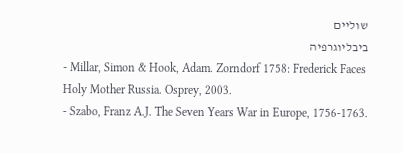שוליים
ביבליוגרפיה
- Millar, Simon & Hook, Adam. Zorndorf 1758: Frederick Faces Holy Mother Russia. Osprey, 2003.
- Szabo, Franz A.J. The Seven Years War in Europe, 1756-1763.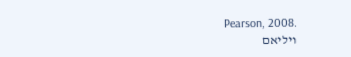Pearson, 2008.
ויליאם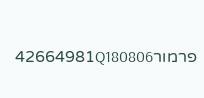פרמור42664981Q180806